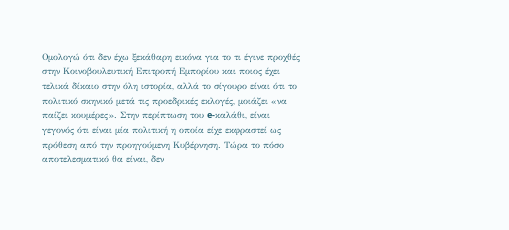Ομολογώ ότι δεν έχω ξεκάθαρη εικόνα για το τι έγινε προχθές στην Κοινοβουλευτική Επιτροπή Εμπορίου και ποιος έχει τελικά δίκαιο στην όλη ιστορία, αλλά το σίγουρο είναι ότι το πολιτικό σκηνικό μετά τις προεδρικές εκλογές, μοιάζει «να παίζει κουμέρες». Στην περίπτωση του e-καλάθι, είναι γεγονός ότι είναι μία πολιτική η οποία είχε εκφραστεί ως πρόθεση από την προηγούμενη Κυβέρνηση. Τώρα το πόσο αποτελεσματικό θα είναι, δεν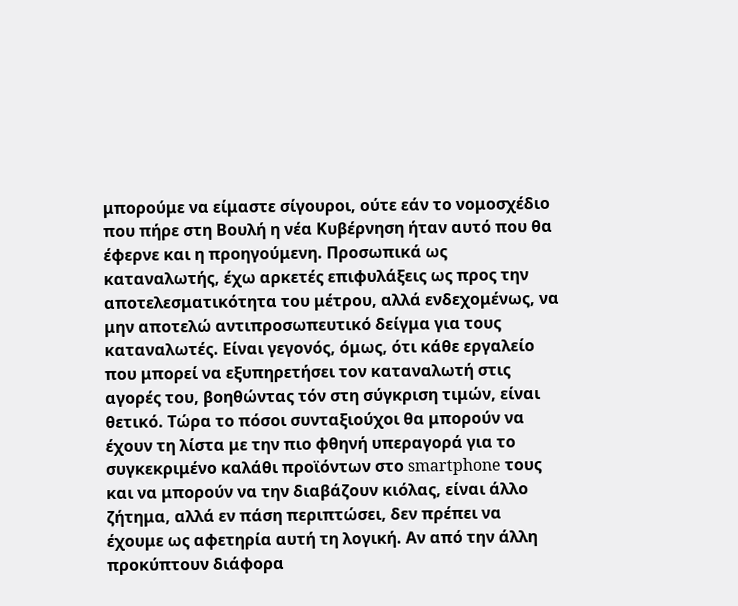μπορούμε να είμαστε σίγουροι, ούτε εάν το νομοσχέδιο που πήρε στη Βουλή η νέα Κυβέρνηση ήταν αυτό που θα έφερνε και η προηγούμενη. Προσωπικά ως καταναλωτής, έχω αρκετές επιφυλάξεις ως προς την αποτελεσματικότητα του μέτρου, αλλά ενδεχομένως, να μην αποτελώ αντιπροσωπευτικό δείγμα για τους καταναλωτές. Είναι γεγονός, όμως, ότι κάθε εργαλείο που μπορεί να εξυπηρετήσει τον καταναλωτή στις αγορές του, βοηθώντας τόν στη σύγκριση τιμών, είναι θετικό. Τώρα το πόσοι συνταξιούχοι θα μπορούν να έχουν τη λίστα με την πιο φθηνή υπεραγορά για το συγκεκριμένο καλάθι προϊόντων στο smartphone τους και να μπορούν να την διαβάζουν κιόλας, είναι άλλο ζήτημα, αλλά εν πάση περιπτώσει, δεν πρέπει να έχουμε ως αφετηρία αυτή τη λογική. Αν από την άλλη προκύπτουν διάφορα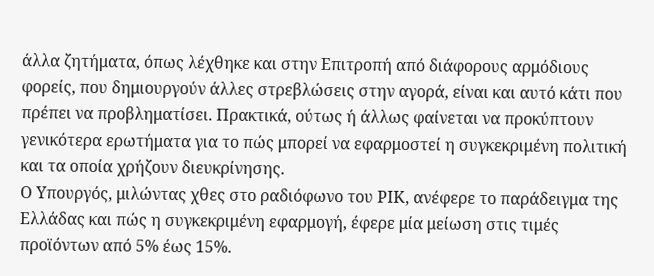άλλα ζητήματα, όπως λέχθηκε και στην Επιτροπή από διάφορους αρμόδιους φορείς, που δημιουργούν άλλες στρεβλώσεις στην αγορά, είναι και αυτό κάτι που πρέπει να προβληματίσει. Πρακτικά, ούτως ή άλλως φαίνεται να προκύπτουν γενικότερα ερωτήματα για το πώς μπορεί να εφαρμοστεί η συγκεκριμένη πολιτική και τα οποία χρήζουν διευκρίνησης.
Ο Υπουργός, μιλώντας χθες στο ραδιόφωνο του ΡΙΚ, ανέφερε το παράδειγμα της Ελλάδας και πώς η συγκεκριμένη εφαρμογή, έφερε μία μείωση στις τιμές προϊόντων από 5% έως 15%.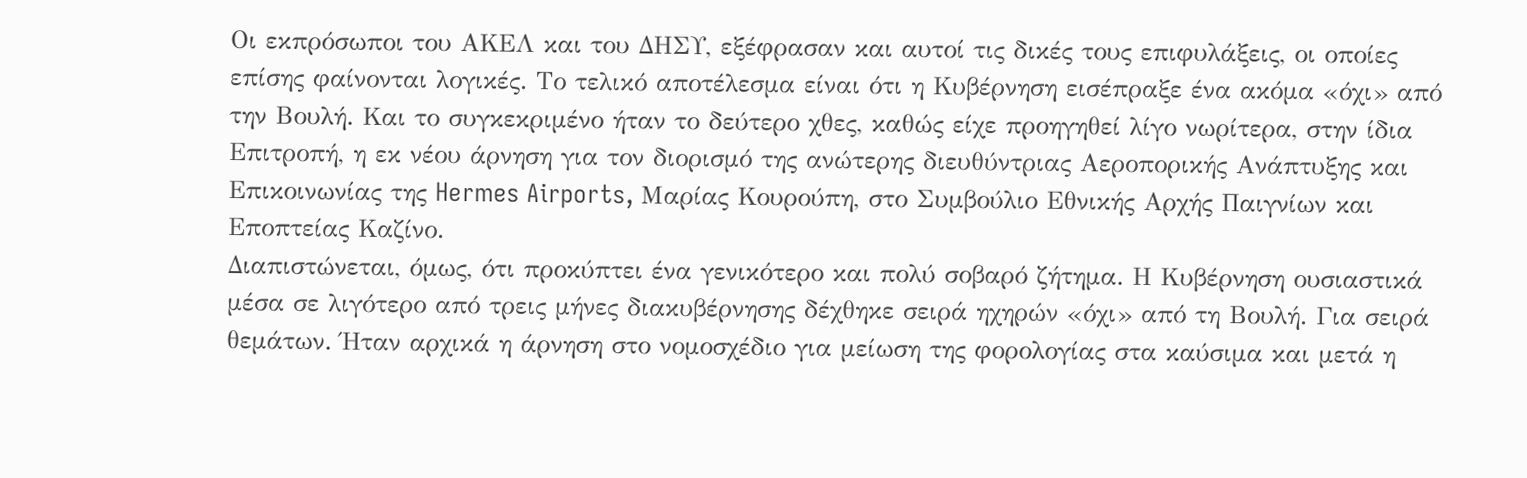Οι εκπρόσωποι του ΑΚΕΛ και του ΔΗΣΥ, εξέφρασαν και αυτοί τις δικές τους επιφυλάξεις, οι οποίες επίσης φαίνονται λογικές. Το τελικό αποτέλεσμα είναι ότι η Κυβέρνηση εισέπραξε ένα ακόμα «όχι» από την Βουλή. Και το συγκεκριμένο ήταν το δεύτερο χθες, καθώς είχε προηγηθεί λίγο νωρίτερα, στην ίδια Επιτροπή, η εκ νέου άρνηση για τον διορισμό της ανώτερης διευθύντριας Αεροπορικής Ανάπτυξης και Επικοινωνίας της Hermes Airports, Μαρίας Κουρούπη, στο Συμβούλιο Εθνικής Αρχής Παιγνίων και Εποπτείας Καζίνο.
Διαπιστώνεται, όμως, ότι προκύπτει ένα γενικότερο και πολύ σοβαρό ζήτημα. Η Κυβέρνηση ουσιαστικά μέσα σε λιγότερο από τρεις μήνες διακυβέρνησης δέχθηκε σειρά ηχηρών «όχι» από τη Βουλή. Για σειρά θεμάτων. Ήταν αρχικά η άρνηση στο νομοσχέδιο για μείωση της φορολογίας στα καύσιμα και μετά η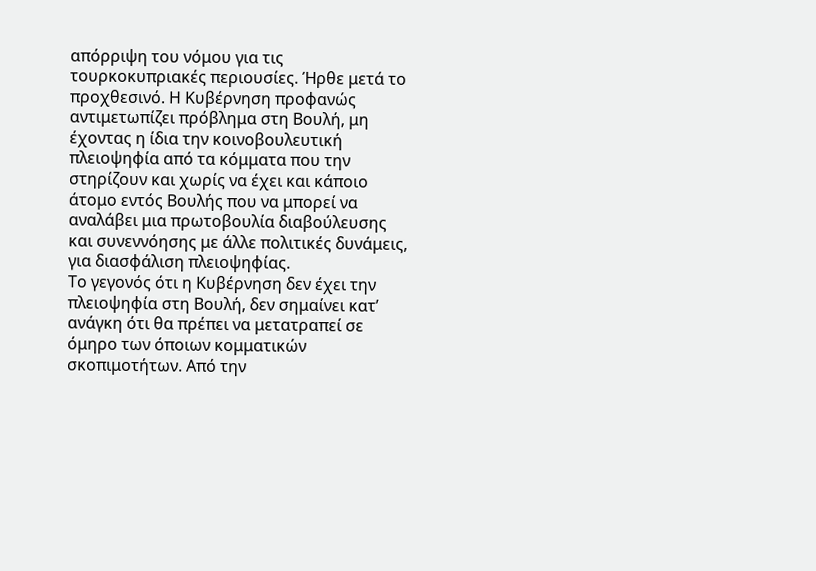απόρριψη του νόμου για τις τουρκοκυπριακές περιουσίες. Ήρθε μετά το προχθεσινό. Η Κυβέρνηση προφανώς αντιμετωπίζει πρόβλημα στη Βουλή, μη έχοντας η ίδια την κοινοβουλευτική πλειοψηφία από τα κόμματα που την στηρίζουν και χωρίς να έχει και κάποιο άτομο εντός Βουλής που να μπορεί να αναλάβει μια πρωτοβουλία διαβούλευσης και συνεννόησης με άλλε πολιτικές δυνάμεις, για διασφάλιση πλειοψηφίας.
Το γεγονός ότι η Κυβέρνηση δεν έχει την πλειοψηφία στη Βουλή, δεν σημαίνει κατ’ ανάγκη ότι θα πρέπει να μετατραπεί σε όμηρο των όποιων κομματικών σκοπιμοτήτων. Από την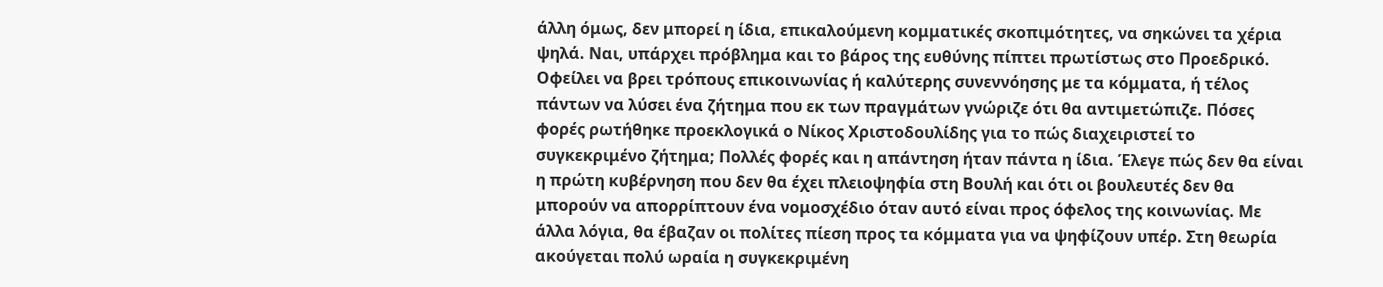άλλη όμως, δεν μπορεί η ίδια, επικαλούμενη κομματικές σκοπιμότητες, να σηκώνει τα χέρια ψηλά. Ναι, υπάρχει πρόβλημα και το βάρος της ευθύνης πίπτει πρωτίστως στο Προεδρικό. Οφείλει να βρει τρόπους επικοινωνίας ή καλύτερης συνεννόησης με τα κόμματα, ή τέλος πάντων να λύσει ένα ζήτημα που εκ των πραγμάτων γνώριζε ότι θα αντιμετώπιζε. Πόσες φορές ρωτήθηκε προεκλογικά ο Νίκος Χριστοδουλίδης για το πώς διαχειριστεί το συγκεκριμένο ζήτημα; Πολλές φορές και η απάντηση ήταν πάντα η ίδια. Έλεγε πώς δεν θα είναι η πρώτη κυβέρνηση που δεν θα έχει πλειοψηφία στη Βουλή και ότι οι βουλευτές δεν θα μπορούν να απορρίπτουν ένα νομοσχέδιο όταν αυτό είναι προς όφελος της κοινωνίας. Με άλλα λόγια, θα έβαζαν οι πολίτες πίεση προς τα κόμματα για να ψηφίζουν υπέρ. Στη θεωρία ακούγεται πολύ ωραία η συγκεκριμένη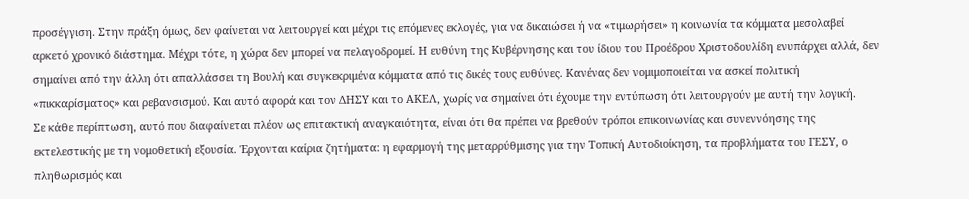προσέγγιση. Στην πράξη όμως, δεν φαίνεται να λειτουργεί και μέχρι τις επόμενες εκλογές, για να δικαιώσει ή να «τιμωρήσει» η κοινωνία τα κόμματα μεσολαβεί αρκετό χρονικό διάστημα. Μέχρι τότε, η χώρα δεν μπορεί να πελαγοδρομεί. Η ευθύνη της Κυβέρνησης και του ίδιου του Προέδρου Χριστοδουλίδη ενυπάρχει αλλά, δεν σημαίνει από την άλλη ότι απαλλάσσει τη Βουλή και συγκεκριμένα κόμματα από τις δικές τους ευθύνες. Κανένας δεν νομιμοποιείται να ασκεί πολιτική «πικκαρίσματος» και ρεβανσισμού. Και αυτό αφορά και τον ΔΗΣΥ και το ΑΚΕΛ, χωρίς να σημαίνει ότι έχουμε την εντύπωση ότι λειτουργούν με αυτή την λογική.
Σε κάθε περίπτωση, αυτό που διαφαίνεται πλέον ως επιτακτική αναγκαιότητα, είναι ότι θα πρέπει να βρεθούν τρόποι επικοινωνίας και συνεννόησης της εκτελεστικής με τη νομοθετική εξουσία. Έρχονται καίρια ζητήματα: η εφαρμογή της μεταρρύθμισης για την Τοπική Αυτοδιοίκηση, τα προβλήματα του ΓΕΣΥ, ο πληθωρισμός και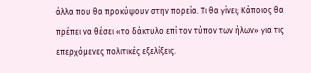άλλα που θα προκύψουν στην πορεία. Τι θα γίνει; Κάποιος θα πρέπει να θέσει «το δάκτυλο επί τον τύπον των ήλων» για τις επερχόμενες πολιτικές εξελίξεις.